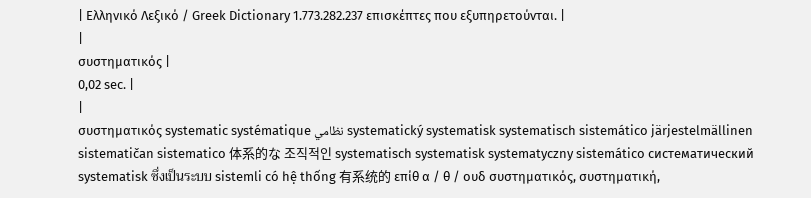| Ελληνικό Λεξικό / Greek Dictionary 1.773.282.237 επισκέπτες που εξυπηρετούνται. |
|
συστηματικός |
0,02 sec. |
|
συστηματικός systematic systématique نظامي systematický systematisk systematisch sistemático järjestelmällinen sistematičan sistematico 体系的な 조직적인 systematisch systematisk systematyczny sistemático систематический systematisk ซึ่งเป็นระบบ sistemli có hệ thống 有系统的 επίθ α / θ / ουδ συστηματικός, συστηματική,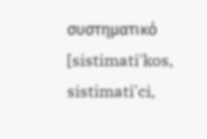συστηματικό [sistimati'kos, sistimati'ci,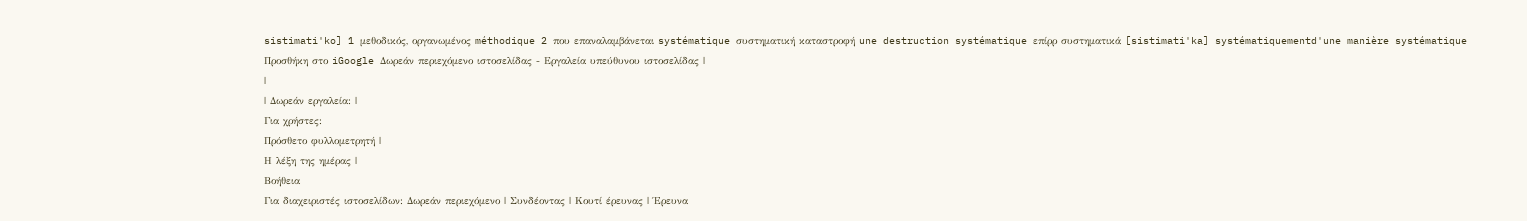sistimati'ko] 1 μεθοδικός, οργανωμένος méthodique 2 που επαναλαμβάνεται systématique συστηματική καταστροφή une destruction systématique επίρρ συστηματικά [sistimati'ka] systématiquementd'une manière systématique Προσθήκη στο iGoogle Δωρεάν περιεχόμενο ιστοσελίδας - Εργαλεία υπεύθυνου ιστοσελίδας |
|
| Δωρεάν εργαλεία: |
Για χρήστες:
Πρόσθετο φυλλομετρητή |
Η λέξη της ημέρας |
Βοήθεια
Για διαχειριστές ιστοσελίδων: Δωρεάν περιεχόμενο | Συνδέοντας | Κουτί έρευνας | Έρευνα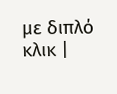με διπλό κλικ |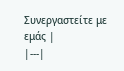Συνεργαστείτε με εμάς |
|---|